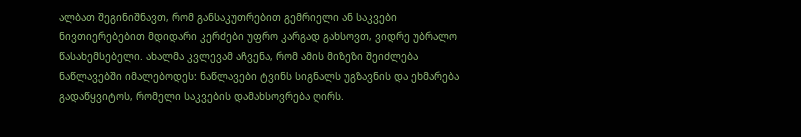ალბათ შეგინიშნავთ, რომ განსაკუთრებით გემრიელი ან საკვები ნივთიერებებით მდიდარი კერძები უფრო კარგად გახსოვთ, ვიდრე უბრალო წასახემსებელი. ახალმა კვლევამ აჩვენა, რომ ამის მიზეზი შეიძლება ნაწლავებში იმალებოდეს: ნაწლავები ტვინს სიგნალს უგზავნის და ეხმარება გადაწყვიტოს, რომელი საკვების დამახსოვრება ღირს.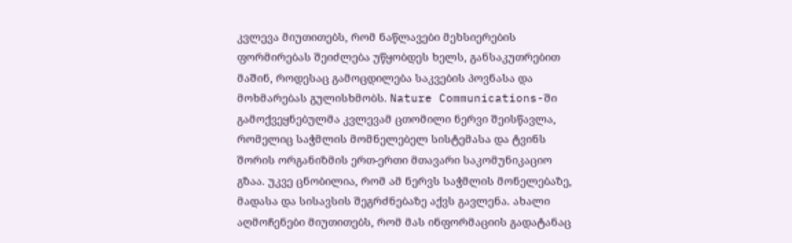კვლევა მიუთითებს, რომ ნაწლავები მეხსიერების ფორმირებას შეიძლება უწყობდეს ხელს, განსაკუთრებით მაშინ, როდესაც გამოცდილება საკვების პოვნასა და მოხმარებას გულისხმობს. Nature Communications-ში გამოქვეყნებულმა კვლევამ ცთომილი ნერვი შეისწავლა, რომელიც საჭმლის მომნელებელ სისტემასა და ტვინს შორის ორგანიზმის ერთ-ერთი მთავარი საკომუნიკაციო გზაა. უკვე ცნობილია, რომ ამ ნერვს საჭმლის მონელებაზე, მადასა და სისავსის შეგრძნებაზე აქვს გავლენა. ახალი აღმოჩენები მიუთითებს, რომ მას ინფორმაციის გადატანაც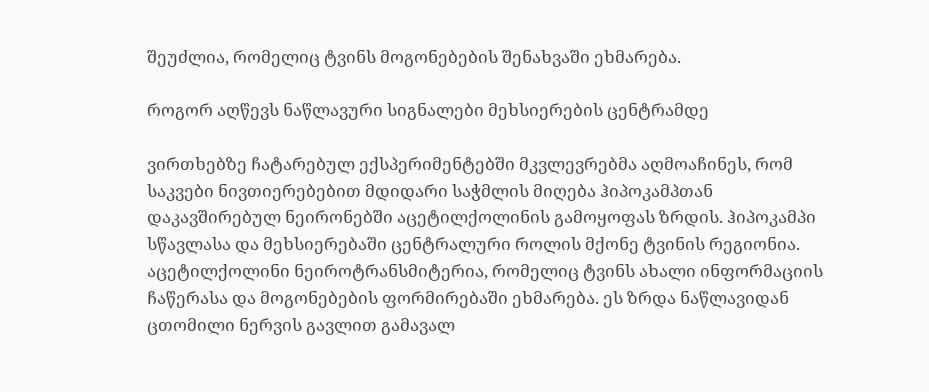შეუძლია, რომელიც ტვინს მოგონებების შენახვაში ეხმარება.

როგორ აღწევს ნაწლავური სიგნალები მეხსიერების ცენტრამდე

ვირთხებზე ჩატარებულ ექსპერიმენტებში მკვლევრებმა აღმოაჩინეს, რომ საკვები ნივთიერებებით მდიდარი საჭმლის მიღება ჰიპოკამპთან დაკავშირებულ ნეირონებში აცეტილქოლინის გამოყოფას ზრდის. ჰიპოკამპი სწავლასა და მეხსიერებაში ცენტრალური როლის მქონე ტვინის რეგიონია. აცეტილქოლინი ნეიროტრანსმიტერია, რომელიც ტვინს ახალი ინფორმაციის ჩაწერასა და მოგონებების ფორმირებაში ეხმარება. ეს ზრდა ნაწლავიდან ცთომილი ნერვის გავლით გამავალ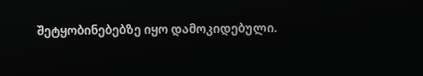შეტყობინებებზე იყო დამოკიდებული.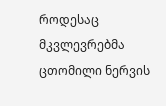როდესაც მკვლევრებმა ცთომილი ნერვის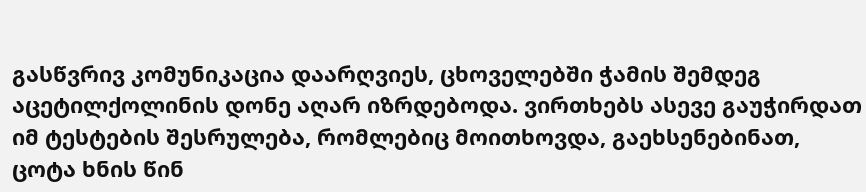გასწვრივ კომუნიკაცია დაარღვიეს, ცხოველებში ჭამის შემდეგ აცეტილქოლინის დონე აღარ იზრდებოდა. ვირთხებს ასევე გაუჭირდათ იმ ტესტების შესრულება, რომლებიც მოითხოვდა, გაეხსენებინათ, ცოტა ხნის წინ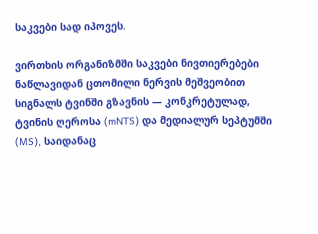საკვები სად იპოვეს.

ვირთხის ორგანიზმში საკვები ნივთიერებები ნაწლავიდან ცთომილი ნერვის მეშვეობით სიგნალს ტვინში გზავნის — კონკრეტულად, ტვინის ღეროსა (mNTS) და მედიალურ სეპტუმში (MS), საიდანაც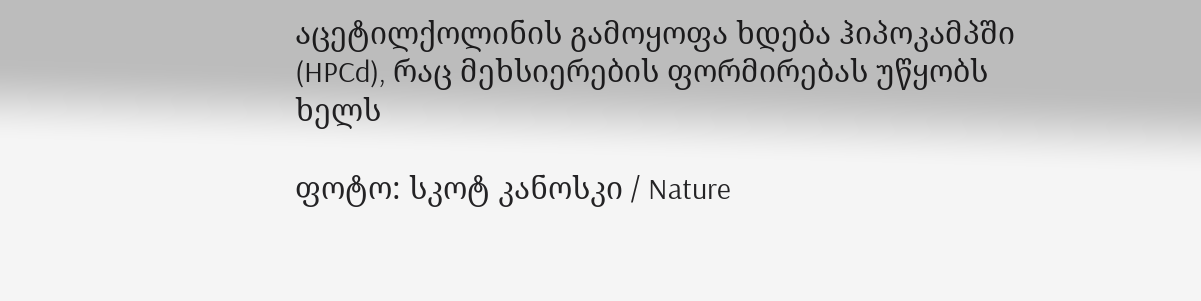აცეტილქოლინის გამოყოფა ხდება ჰიპოკამპში (HPCd), რაც მეხსიერების ფორმირებას უწყობს ხელს

ფოტო: სკოტ კანოსკი / Nature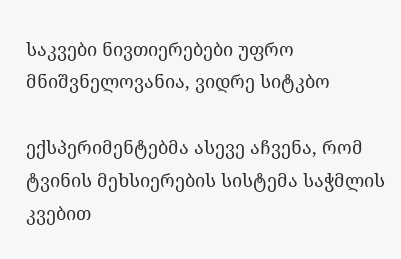საკვები ნივთიერებები უფრო მნიშვნელოვანია, ვიდრე სიტკბო

ექსპერიმენტებმა ასევე აჩვენა, რომ ტვინის მეხსიერების სისტემა საჭმლის კვებით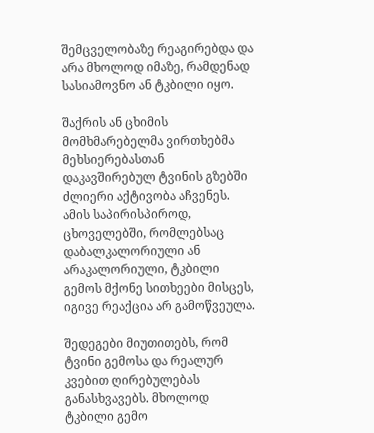შემცველობაზე რეაგირებდა და არა მხოლოდ იმაზე, რამდენად სასიამოვნო ან ტკბილი იყო.

შაქრის ან ცხიმის მომხმარებელმა ვირთხებმა მეხსიერებასთან დაკავშირებულ ტვინის გზებში ძლიერი აქტივობა აჩვენეს. ამის საპირისპიროდ, ცხოველებში, რომლებსაც დაბალკალორიული ან არაკალორიული, ტკბილი გემოს მქონე სითხეები მისცეს, იგივე რეაქცია არ გამოწვეულა.

შედეგები მიუთითებს, რომ ტვინი გემოსა და რეალურ კვებით ღირებულებას განასხვავებს. მხოლოდ ტკბილი გემო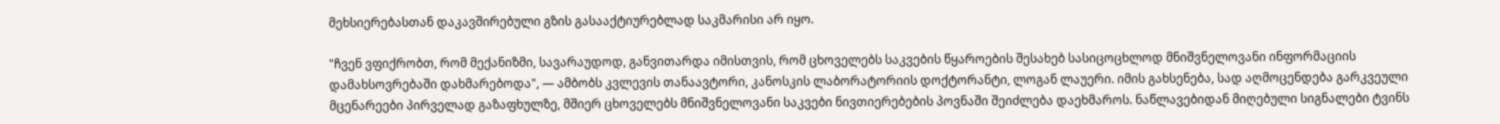მეხსიერებასთან დაკავშირებული გზის გასააქტიურებლად საკმარისი არ იყო.

"ჩვენ ვფიქრობთ, რომ მექანიზმი, სავარაუდოდ, განვითარდა იმისთვის, რომ ცხოველებს საკვების წყაროების შესახებ სასიცოცხლოდ მნიშვნელოვანი ინფორმაციის დამახსოვრებაში დახმარებოდა", — ამბობს კვლევის თანაავტორი, კანოსკის ლაბორატორიის დოქტორანტი, ლოგან ლაუერი. იმის გახსენება, სად აღმოცენდება გარკვეული მცენარეები პირველად გაზაფხულზე, მშიერ ცხოველებს მნიშვნელოვანი საკვები ნივთიერებების პოვნაში შეიძლება დაეხმაროს. ნაწლავებიდან მიღებული სიგნალები ტვინს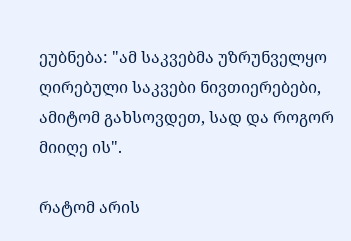ეუბნება: "ამ საკვებმა უზრუნველყო ღირებული საკვები ნივთიერებები, ამიტომ გახსოვდეთ, სად და როგორ მიიღე ის".

რატომ არის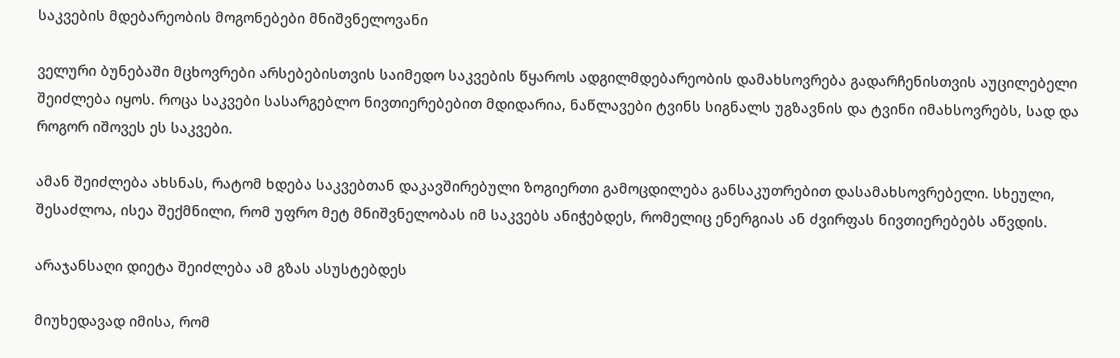საკვების მდებარეობის მოგონებები მნიშვნელოვანი

ველური ბუნებაში მცხოვრები არსებებისთვის საიმედო საკვების წყაროს ადგილმდებარეობის დამახსოვრება გადარჩენისთვის აუცილებელი შეიძლება იყოს. როცა საკვები სასარგებლო ნივთიერებებით მდიდარია, ნაწლავები ტვინს სიგნალს უგზავნის და ტვინი იმახსოვრებს, სად და როგორ იშოვეს ეს საკვები.

ამან შეიძლება ახსნას, რატომ ხდება საკვებთან დაკავშირებული ზოგიერთი გამოცდილება განსაკუთრებით დასამახსოვრებელი. სხეული, შესაძლოა, ისეა შექმნილი, რომ უფრო მეტ მნიშვნელობას იმ საკვებს ანიჭებდეს, რომელიც ენერგიას ან ძვირფას ნივთიერებებს აწვდის.

არაჯანსაღი დიეტა შეიძლება ამ გზას ასუსტებდეს

მიუხედავად იმისა, რომ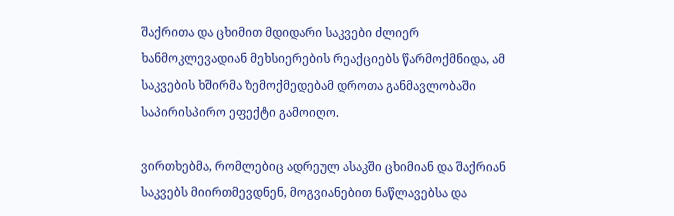შაქრითა და ცხიმით მდიდარი საკვები ძლიერ ხანმოკლევადიან მეხსიერების რეაქციებს წარმოქმნიდა, ამ საკვების ხშირმა ზემოქმედებამ დროთა განმავლობაში საპირისპირო ეფექტი გამოიღო.

ვირთხებმა, რომლებიც ადრეულ ასაკში ცხიმიან და შაქრიან საკვებს მიირთმევდნენ, მოგვიანებით ნაწლავებსა და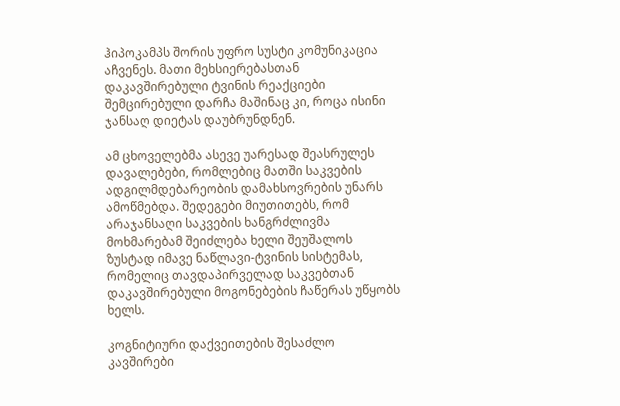ჰიპოკამპს შორის უფრო სუსტი კომუნიკაცია აჩვენეს. მათი მეხსიერებასთან დაკავშირებული ტვინის რეაქციები შემცირებული დარჩა მაშინაც კი, როცა ისინი ჯანსაღ დიეტას დაუბრუნდნენ.

ამ ცხოველებმა ასევე უარესად შეასრულეს დავალებები, რომლებიც მათში საკვების ადგილმდებარეობის დამახსოვრების უნარს ამოწმებდა. შედეგები მიუთითებს, რომ არაჯანსაღი საკვების ხანგრძლივმა მოხმარებამ შეიძლება ხელი შეუშალოს ზუსტად იმავე ნაწლავი-ტვინის სისტემას, რომელიც თავდაპირველად საკვებთან დაკავშირებული მოგონებების ჩაწერას უწყობს ხელს.

კოგნიტიური დაქვეითების შესაძლო კავშირები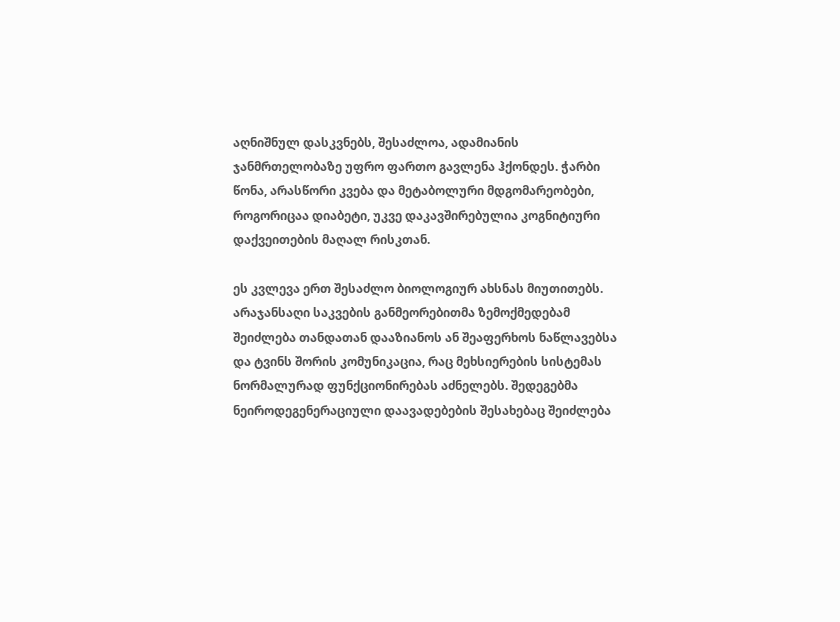აღნიშნულ დასკვნებს, შესაძლოა, ადამიანის ჯანმრთელობაზე უფრო ფართო გავლენა ჰქონდეს. ჭარბი წონა, არასწორი კვება და მეტაბოლური მდგომარეობები, როგორიცაა დიაბეტი, უკვე დაკავშირებულია კოგნიტიური დაქვეითების მაღალ რისკთან.

ეს კვლევა ერთ შესაძლო ბიოლოგიურ ახსნას მიუთითებს. არაჯანსაღი საკვების განმეორებითმა ზემოქმედებამ შეიძლება თანდათან დააზიანოს ან შეაფერხოს ნაწლავებსა და ტვინს შორის კომუნიკაცია, რაც მეხსიერების სისტემას ნორმალურად ფუნქციონირებას აძნელებს. შედეგებმა ნეიროდეგენერაციული დაავადებების შესახებაც შეიძლება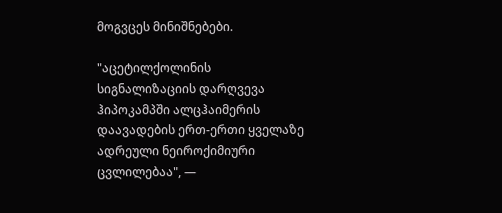მოგვცეს მინიშნებები.

"აცეტილქოლინის სიგნალიზაციის დარღვევა ჰიპოკამპში ალცჰაიმერის დაავადების ერთ-ერთი ყველაზე ადრეული ნეიროქიმიური ცვლილებაა", —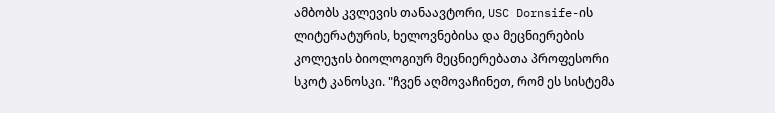ამბობს კვლევის თანაავტორი, USC Dornsife-ის ლიტერატურის, ხელოვნებისა და მეცნიერების კოლეჯის ბიოლოგიურ მეცნიერებათა პროფესორი სკოტ კანოსკი. "ჩვენ აღმოვაჩინეთ, რომ ეს სისტემა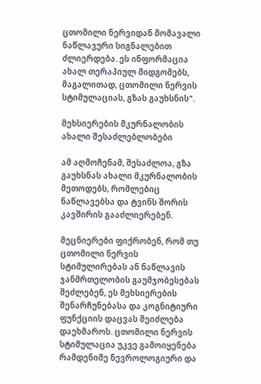ცთომილი ნერვიდან მომავალი ნაწლავური სიგნალებით ძლიერდება. ეს ინფორმაცია ახალ თერაპიულ მიდგომებს, მაგალითად, ცთომილი ნერვის სტიმულაციას, გზას გაუხსნის".

მეხსიერების მკურნალობის ახალი შესაძლებლობები

ამ აღმოჩენამ, შესაძლოა, გზა გაუხსნას ახალი მკურნალობის მეთოდებს, რომლებიც ნაწლავებსა და ტვინს შორის კავშირის გააძლიერებენ.

მეცნიერები ფიქრობენ, რომ თუ ცთომილი ნერვის სტიმულირებას ან ნაწლავის ჯანმრთელობის გაუმჯობესებას შეძლებენ, ეს მეხსიერების შენარჩუნებასა და კოგნიტიური ფუნქციის დაცვას შეიძლება დაეხმაროს. ცთომილი ნერვის სტიმულაცია უკვე გამოიყენება რამდენიმე ნევროლოგიური და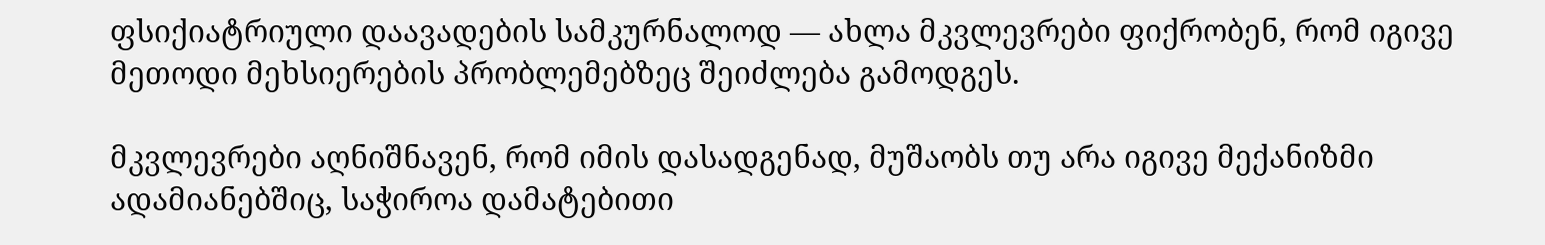ფსიქიატრიული დაავადების სამკურნალოდ — ახლა მკვლევრები ფიქრობენ, რომ იგივე მეთოდი მეხსიერების პრობლემებზეც შეიძლება გამოდგეს.

მკვლევრები აღნიშნავენ, რომ იმის დასადგენად, მუშაობს თუ არა იგივე მექანიზმი ადამიანებშიც, საჭიროა დამატებითი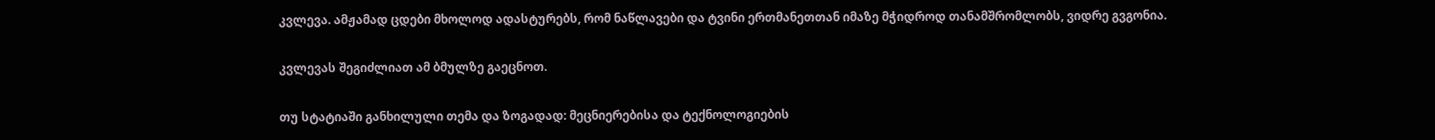კვლევა. ამჟამად ცდები მხოლოდ ადასტურებს, რომ ნაწლავები და ტვინი ერთმანეთთან იმაზე მჭიდროდ თანამშრომლობს, ვიდრე გვგონია.

კვლევას შეგიძლიათ ამ ბმულზე გაეცნოთ.

თუ სტატიაში განხილული თემა და ზოგადად: მეცნიერებისა და ტექნოლოგიების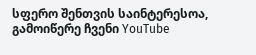სფერო შენთვის საინტერესოა, გამოიწერე ჩვენი YouTube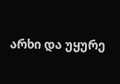არხი და უყურე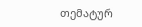თემატურ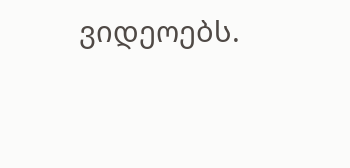ვიდეოებს.